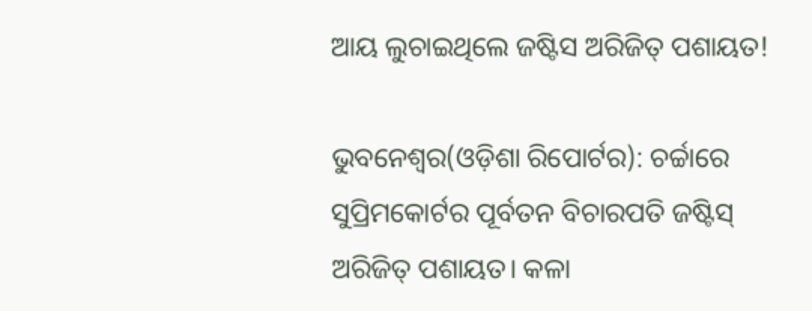ଆୟ ଲୁଚାଇଥିଲେ ଜଷ୍ଟିସ ଅରିଜିତ୍ ପଶାୟତ!

ଭୁବନେଶ୍ୱର(ଓଡ଼ିଶା ରିପୋର୍ଟର): ଚର୍ଚ୍ଚାରେ ସୁପ୍ରିମକୋର୍ଟର ପୂର୍ବତନ ବିଚାରପତି ଜଷ୍ଟିସ୍ ଅରିଜିତ୍ ପଶାୟତ। କଳା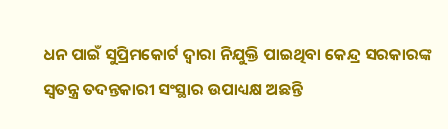ଧନ ପାଇଁ ସୁପ୍ରିମକୋର୍ଟ ଦ୍ୱାରା ନିଯୁକ୍ତି ପାଇଥିବା କେନ୍ଦ୍ର ସରକାରଙ୍କ ସ୍ୱତନ୍ତ୍ର ତଦନ୍ତକାରୀ ସଂସ୍ଥାର ଉପାଧ୍ୟକ୍ଷ ଅଛନ୍ତି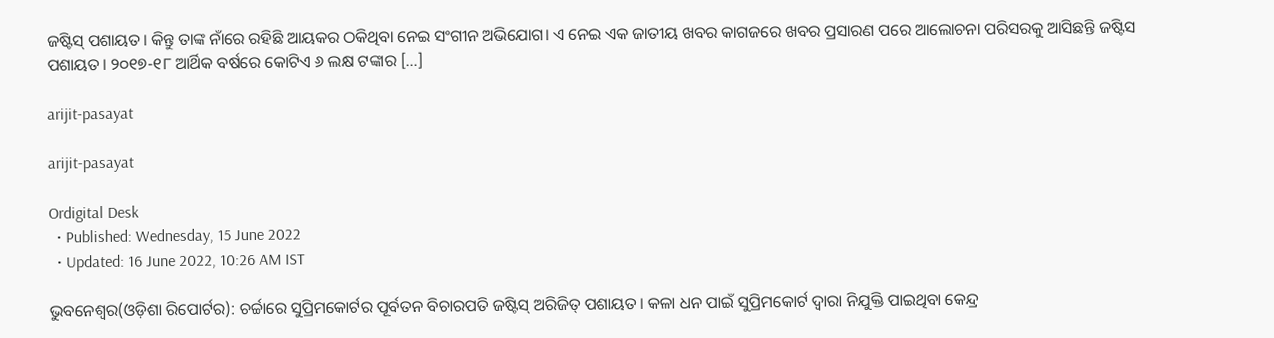ଜଷ୍ଟିସ୍ ପଶାୟତ। କିନ୍ତୁ ତାଙ୍କ ନାଁରେ ରହିଛି ଆୟକର ଠକିଥିବା ନେଇ ସଂଗୀନ ଅଭିଯୋଗ। ଏ ନେଇ ଏକ ଜାତୀୟ ଖବର କାଗଜରେ ଖବର ପ୍ରସାରଣ ପରେ ଆଲୋଚନା ପରିସରକୁ ଆସିଛନ୍ତି ଜଷ୍ଟିସ ପଶାୟତ। ୨୦୧୭-୧୮ ଆର୍ଥିକ ବର୍ଷରେ କୋଟିଏ ୬ ଲକ୍ଷ ଟଙ୍କାର […]

arijit-pasayat

arijit-pasayat

Ordigital Desk
  • Published: Wednesday, 15 June 2022
  • Updated: 16 June 2022, 10:26 AM IST

ଭୁବନେଶ୍ୱର(ଓଡ଼ିଶା ରିପୋର୍ଟର): ଚର୍ଚ୍ଚାରେ ସୁପ୍ରିମକୋର୍ଟର ପୂର୍ବତନ ବିଚାରପତି ଜଷ୍ଟିସ୍ ଅରିଜିତ୍ ପଶାୟତ। କଳା ଧନ ପାଇଁ ସୁପ୍ରିମକୋର୍ଟ ଦ୍ୱାରା ନିଯୁକ୍ତି ପାଇଥିବା କେନ୍ଦ୍ର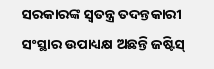ସରକାରଙ୍କ ସ୍ୱତନ୍ତ୍ର ତଦନ୍ତକାରୀ ସଂସ୍ଥାର ଉପାଧ୍ୟକ୍ଷ ଅଛନ୍ତି ଜଷ୍ଟିସ୍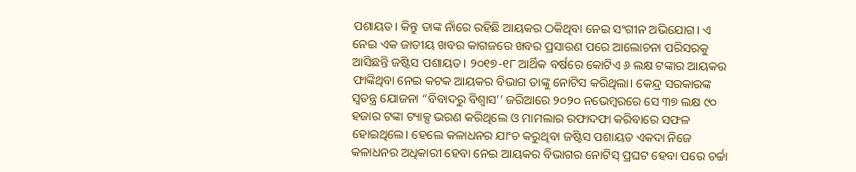ପଶାୟତ। କିନ୍ତୁ ତାଙ୍କ ନାଁରେ ରହିଛି ଆୟକର ଠକିଥିବା ନେଇ ସଂଗୀନ ଅଭିଯୋଗ। ଏ ନେଇ ଏକ ଜାତୀୟ ଖବର କାଗଜରେ ଖବର ପ୍ରସାରଣ ପରେ ଆଲୋଚନା ପରିସରକୁ ଆସିଛନ୍ତି ଜଷ୍ଟିସ ପଶାୟତ। ୨୦୧୭-୧୮ ଆର୍ଥିକ ବର୍ଷରେ କୋଟିଏ ୬ ଲକ୍ଷ ଟଙ୍କାର ଆୟକର ଫାଙ୍କିଥିବା ନେଇ କଟକ ଆୟକର ବିଭାଗ ତାଙ୍କୁ ନୋଟିସ କରିଥିଲା। କେନ୍ଦ୍ର ସରକାରଙ୍କ ସ୍ୱତନ୍ତ୍ର ଯୋଜନା “ବିବାଦରୁ ବିଶ୍ୱାସ’’ ଜରିଆରେ ୨୦୨୦ ନଭେମ୍ବରରେ ସେ ୩୭ ଲକ୍ଷ ୯୦ ହଜାର ଟଙ୍କା ଟ୍ୟାକ୍ସ ଭରଣ କରିଥିଲେ ଓ ମାମଲାର ରଫାଦଫା କରିବାରେ ସଫଳ ହୋଇଥିଲେ। ହେଲେ କଳାଧନର ଯାଂଚ କରୁଥିବା ଜଷ୍ଟିସ ପଶାୟତ ଏକଦା ନିଜେ କଳାଧନର ଅଧିକାରୀ ହେବା ନେଇ ଆୟକର ବିଭାଗର ନୋଟିସ୍ ପ୍ରଘଟ ହେବା ପରେ ଚର୍ଚ୍ଚା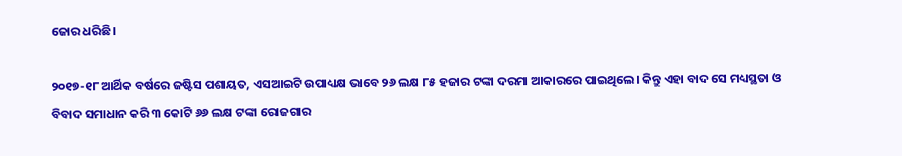ଜୋର ଧରିଛି।

୨୦୧୭-୧୮ ଆର୍ଥିକ ବର୍ଷରେ ଜଷ୍ଟିସ ପଶାୟତ, ଏସଆଇଟି ଉପାଧ୍ୟକ୍ଷ ଭାବେ ୨୬ ଲକ୍ଷ ୮୫ ହଜାର ଟଙ୍କା ଦରମା ଆକାରରେ ପାଇଥିଲେ। କିନ୍ତୁ ଏହା ବାଦ ସେ ମଧ୍ୟସ୍ଥତା ଓ ବିବାଦ ସମାଧାନ କରି ୩ କୋଟି ୬୬ ଲକ୍ଷ ଟଙ୍କା ରୋଜଗାର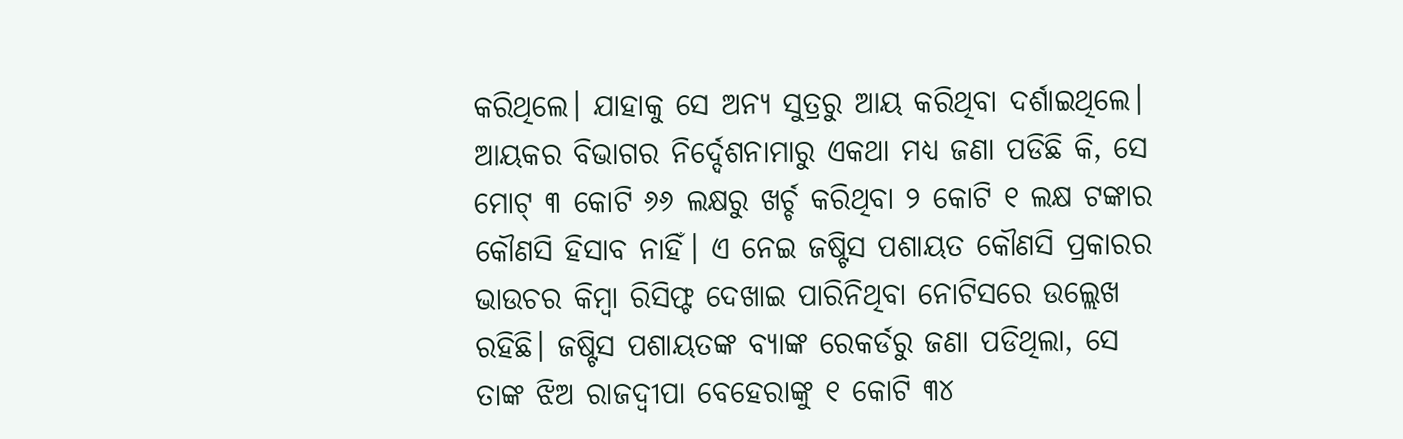କରିଥିଲେ। ଯାହାକୁ ସେ ଅନ୍ୟ ସୁତ୍ରରୁ ଆୟ କରିଥିବା ଦର୍ଶାଇଥିଲେ। ଆୟକର ବିଭାଗର ନିର୍ଦ୍ଦେଶନାମାରୁ ଏକଥା ମଧ୍ୟ ଜଣା ପଡିଛି କି, ସେ ମୋଟ୍ ୩ କୋଟି ୬୬ ଲକ୍ଷରୁ ଖର୍ଚ୍ଚ କରିଥିବା ୨ କୋଟି ୧ ଲକ୍ଷ ଟଙ୍କାର କୌଣସି ହିସାବ ନାହିଁ। ଏ ନେଇ ଜଷ୍ଟିସ ପଶାୟତ କୌଣସି ପ୍ରକାରର ଭାଉଚର କିମ୍ବା ରିସିଫ୍ଟ ଦେଖାଇ ପାରିନିଥିବା ନୋଟିସରେ ଉଲ୍ଲେଖ ରହିଛି। ଜଷ୍ଟିସ ପଶାୟତଙ୍କ ବ୍ୟାଙ୍କ ରେକର୍ଡରୁ ଜଣା ପଡିଥିଲା, ସେ ତାଙ୍କ ଝିଅ ରାଜଦ୍ୱୀପା ବେହେରାଙ୍କୁ ୧ କୋଟି ୩୪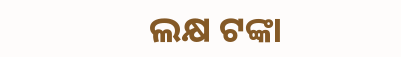ଲକ୍ଷ ଟଙ୍କା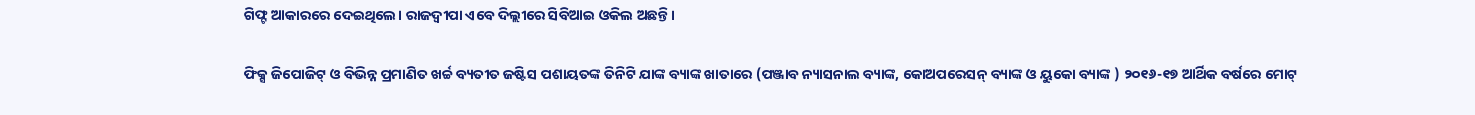ଗିଫ୍ଟ ଆକାରରେ ଦେଇଥିଲେ। ରାଜଦ୍ୱୀପା ଏବେ ଦିଲ୍ଲୀରେ ସିବିଆଇ ଓକିଲ ଅଛନ୍ତି।

ଫିକ୍ସ ଜିପୋଜିଟ୍ ଓ ବିଭିନ୍ନ ପ୍ରମାଣିତ ଖର୍ଚ୍ଚ ବ୍ୟତୀତ ଜଷ୍ଟିସ ପଶାୟତଙ୍କ ତିନିଟି ଯାଙ୍କ ବ୍ୟାଙ୍କ ଖାତାରେ (ପଞ୍ଜାବ ନ୍ୟାସନାଲ ବ୍ୟାଙ୍କ, କୋଅପରେସନ୍ ବ୍ୟାଙ୍କ ଓ ୟୁକୋ ବ୍ୟାଙ୍କ ) ୨୦୧୬-୧୭ ଆର୍ଥିକ ବର୍ଷରେ ମୋଟ୍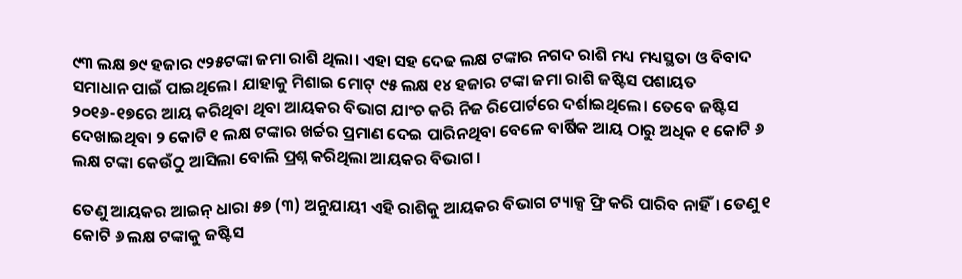୯୩ ଲକ୍ଷ ୭୯ ହଜାର ୯୨୫ଟଙ୍କା ଜମା ରାଶି ଥିଲା। ଏହା ସହ ଦେଢ ଲକ୍ଷ ଟଙ୍କାର ନଗଦ ରାଶି ମଧ୍ୟ ମଧ୍ୟସ୍ଥତା ଓ ବିବାଦ ସମାଧାନ ପାଇଁ ପାଇଥିଲେ। ଯାହାକୁ ମିଶାଇ ମୋଟ୍ ୯୫ ଲକ୍ଷ ୧୪ ହଜାର ଟଙ୍କା ଜମା ରାଶି ଜଷ୍ଟିସ ପଶାୟତ ୨୦୧୬-୧୭ରେ ଆୟ କରିଥିବା ଥିବା ଆୟକର ବିଭାଗ ଯାଂଚ କରି ନିଜ ରିପୋର୍ଟରେ ଦର୍ଶାଇଥିଲେ। ତେବେ ଜଷ୍ଟିସ ଦେଖାଇଥିବା ୨ କୋଟି ୧ ଲକ୍ଷ ଟଙ୍କାର ଖର୍ଚ୍ଚର ପ୍ରମାଣ ଦେଇ ପାରିନଥିବା ବେଳେ ବାର୍ଷିକ ଆୟ ଠାରୁ ଅଧିକ ୧ କୋଟି ୬ ଲକ୍ଷ ଟଙ୍କା କେଉଁଠୁ ଆସିଲା ବୋଲି ପ୍ରଶ୍ନ କରିଥିଲା ଆୟକର ବିଭାଗ।

ତେଣୁ ଆୟକର ଆଇନ୍ ଧାରା ୫୭ (୩) ଅନୁଯାୟୀ ଏହି ରାଶିକୁ ଆୟକର ବିଭାଗ ଟ୍ୟାକ୍ସ ଫ୍ରି କରି ପାରିବ ନାହିଁ। ତେଣୁ ୧ କୋଟି ୬ ଲକ୍ଷ ଟଙ୍କାକୁ ଜଷ୍ଟିସ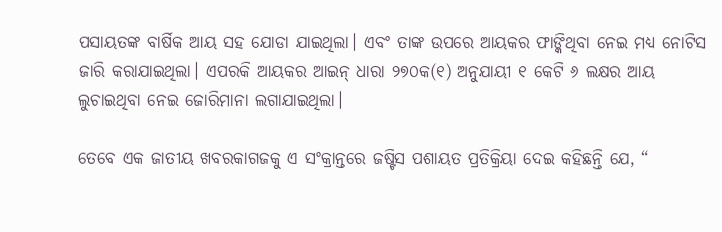ପସାୟତଙ୍କ ବାର୍ଷିକ ଆୟ ସହ ଯୋଡା ଯାଇଥିଲା। ଏବଂ ତାଙ୍କ ଉପରେ ଆୟକର ଫାଙ୍କିଥିବା ନେଇ ମଧ୍ୟ ନୋଟିସ ଜାରି କରାଯାଇଥିଲା। ଏପରକି ଆୟକର ଆଇନ୍ ଧାରା ୨୭୦କ(୧) ଅନୁଯାୟୀ ୧ କେଟି ୬ ଲକ୍ଷର ଆୟ ଲୁଚାଇଥିବା ନେଇ ଜୋରିମାନା ଲଗାଯାଇଥିଲା।

ତେବେ ଏକ ଜାତୀୟ ଖବରକାଗଜକୁ ଏ ସଂକ୍ରାନ୍ତରେ ଜଷ୍ଟିସ ପଶାୟତ ପ୍ରତିକ୍ରିୟା ଦେଇ କହିଛନ୍ତି ଯେ, “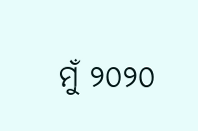ମୁଁ ୨୦୨୦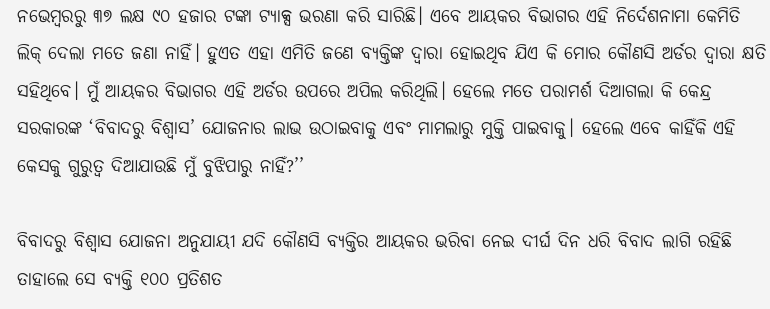ନଭେମ୍ବରରୁ ୩୭ ଲକ୍ଷ ୯୦ ହଜାର ଟଙ୍କା ଟ୍ୟାକ୍ସ ଭରଣା କରି ସାରିଛି। ଏବେ ଆୟକର ବିଭାଗର ଏହି ନିର୍ଦେଶନାମା କେମିତି ଲିକ୍ ଦେଲା ମତେ ଜଣା ନାହିଁ। ହୁଏତ ଏହା ଏମିତି ଜଣେ ବ୍ୟକ୍ତିଙ୍କ ଦ୍ୱାରା ହୋଇଥିବ ଯିଏ କି ମୋର କୌଣସି ଅର୍ଡର ଦ୍ୱାରା କ୍ଷତି ସହିଥିବେ। ମୁଁ ଆୟକର ବିଭାଗର ଏହି ଅର୍ଡର ଉପରେ ଅପିଲ କରିଥିଲି। ହେଲେ ମତେ ପରାମର୍ଶ ଦିଆଗଲା କି କେନ୍ଦ୍ର ସରକାରଙ୍କ ‘ବିବାଦରୁ ବିଶ୍ୱାସ’ ଯୋଜନାର ଲାଭ ଉଠାଇବାକୁ ଏବଂ ମାମଲାରୁ ମୁକ୍ତି ପାଇବାକୁ। ହେଲେ ଏବେ କାହିଁକି ଏହି କେସକୁ ଗୁରୁତ୍ୱ ଦିଆଯାଉଛି ମୁଁ ବୁଝିପାରୁ ନାହିଁ?’’

ବିବାଦରୁ ବିଶ୍ୱାସ ଯୋଜନା ଅନୁଯାୟୀ ଯଦି କୌଣସି ବ୍ୟକ୍ତିର ଆୟକର ଭରିବା ନେଇ ଦୀର୍ଘ ଦିନ ଧରି ବିବାଦ ଲାଗି ରହିଛି ତାହାଲେ ସେ ବ୍ୟକ୍ତି ୧୦୦ ପ୍ରତିଶତ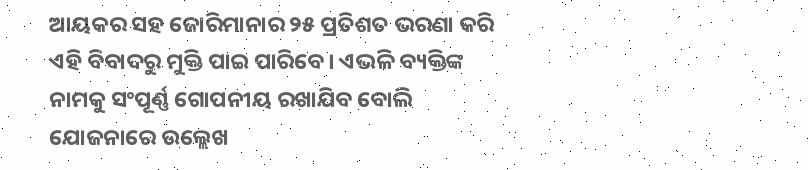ଆୟକର ସହ ଜୋରିମାନାର ୨୫ ପ୍ରତିଶତ ଭରଣା କରି ଏହି ବିବାଦରୁ ମୁକ୍ତି ପାଇ ପାରିବେ। ଏଭଳି ବ୍ୟକ୍ତିଙ୍କ ନାମକୁ ସଂପୂର୍ଣ୍ଣ ଗୋପନୀୟ ରଖାଯିବ ବୋଲି ଯୋଜନାରେ ଉଲ୍ଲେଖ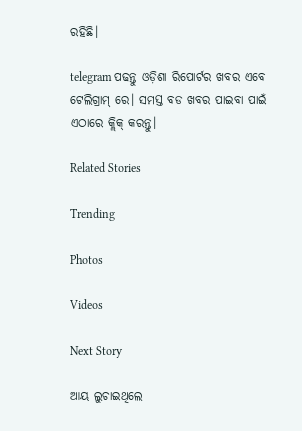ରହିଛି।

telegram ପଢନ୍ତୁ ଓଡ଼ିଶା ରିପୋର୍ଟର ଖବର ଏବେ ଟେଲିଗ୍ରାମ୍ ରେ। ସମସ୍ତ ବଡ ଖବର ପାଇବା ପାଇଁ ଏଠାରେ କ୍ଲିକ୍ କରନ୍ତୁ।

Related Stories

Trending

Photos

Videos

Next Story

ଆୟ ଲୁଚାଇଥିଲେ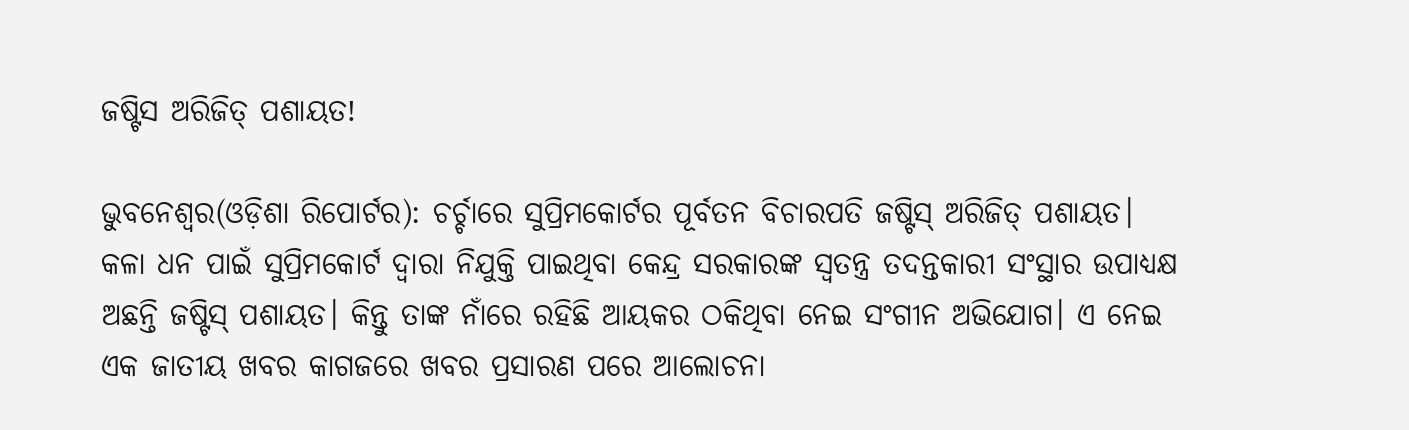ଜଷ୍ଟିସ ଅରିଜିତ୍ ପଶାୟତ!

ଭୁବନେଶ୍ୱର(ଓଡ଼ିଶା ରିପୋର୍ଟର): ଚର୍ଚ୍ଚାରେ ସୁପ୍ରିମକୋର୍ଟର ପୂର୍ବତନ ବିଚାରପତି ଜଷ୍ଟିସ୍ ଅରିଜିତ୍ ପଶାୟତ। କଳା ଧନ ପାଇଁ ସୁପ୍ରିମକୋର୍ଟ ଦ୍ୱାରା ନିଯୁକ୍ତି ପାଇଥିବା କେନ୍ଦ୍ର ସରକାରଙ୍କ ସ୍ୱତନ୍ତ୍ର ତଦନ୍ତକାରୀ ସଂସ୍ଥାର ଉପାଧ୍ୟକ୍ଷ ଅଛନ୍ତି ଜଷ୍ଟିସ୍ ପଶାୟତ। କିନ୍ତୁ ତାଙ୍କ ନାଁରେ ରହିଛି ଆୟକର ଠକିଥିବା ନେଇ ସଂଗୀନ ଅଭିଯୋଗ। ଏ ନେଇ ଏକ ଜାତୀୟ ଖବର କାଗଜରେ ଖବର ପ୍ରସାରଣ ପରେ ଆଲୋଚନା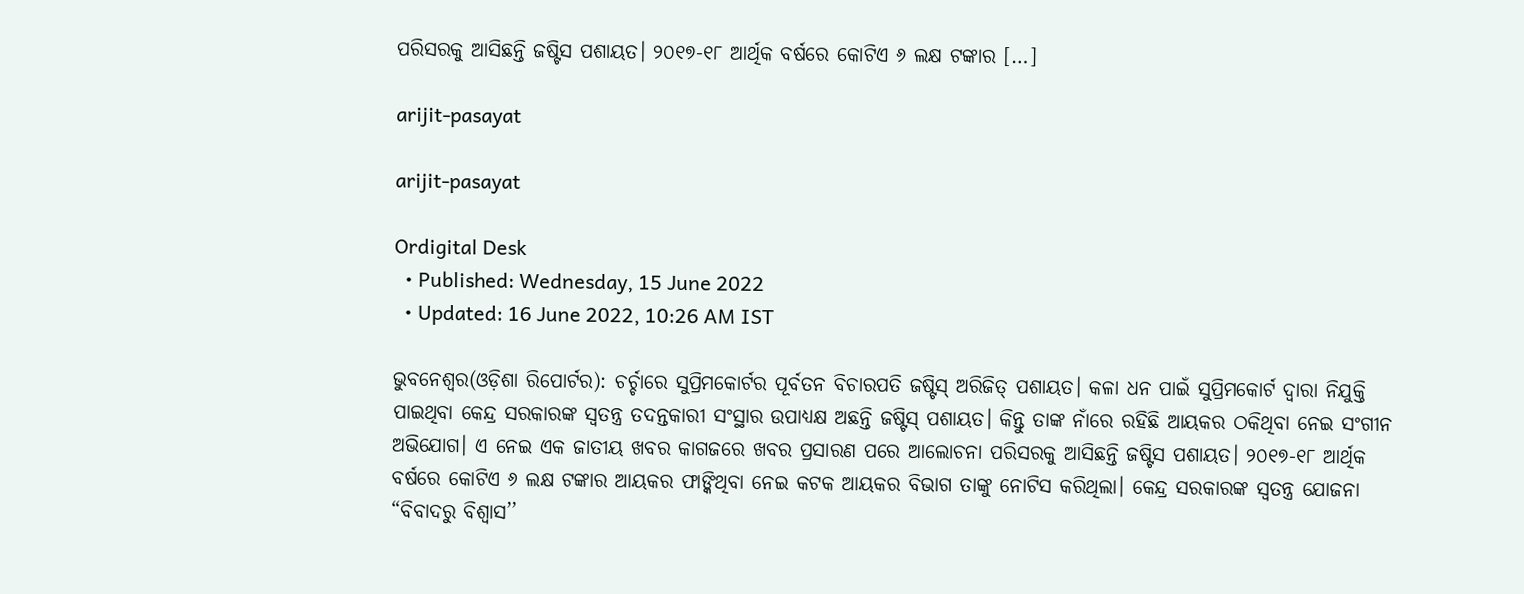ପରିସରକୁ ଆସିଛନ୍ତି ଜଷ୍ଟିସ ପଶାୟତ। ୨୦୧୭-୧୮ ଆର୍ଥିକ ବର୍ଷରେ କୋଟିଏ ୬ ଲକ୍ଷ ଟଙ୍କାର […]

arijit-pasayat

arijit-pasayat

Ordigital Desk
  • Published: Wednesday, 15 June 2022
  • Updated: 16 June 2022, 10:26 AM IST

ଭୁବନେଶ୍ୱର(ଓଡ଼ିଶା ରିପୋର୍ଟର): ଚର୍ଚ୍ଚାରେ ସୁପ୍ରିମକୋର୍ଟର ପୂର୍ବତନ ବିଚାରପତି ଜଷ୍ଟିସ୍ ଅରିଜିତ୍ ପଶାୟତ। କଳା ଧନ ପାଇଁ ସୁପ୍ରିମକୋର୍ଟ ଦ୍ୱାରା ନିଯୁକ୍ତି ପାଇଥିବା କେନ୍ଦ୍ର ସରକାରଙ୍କ ସ୍ୱତନ୍ତ୍ର ତଦନ୍ତକାରୀ ସଂସ୍ଥାର ଉପାଧ୍ୟକ୍ଷ ଅଛନ୍ତି ଜଷ୍ଟିସ୍ ପଶାୟତ। କିନ୍ତୁ ତାଙ୍କ ନାଁରେ ରହିଛି ଆୟକର ଠକିଥିବା ନେଇ ସଂଗୀନ ଅଭିଯୋଗ। ଏ ନେଇ ଏକ ଜାତୀୟ ଖବର କାଗଜରେ ଖବର ପ୍ରସାରଣ ପରେ ଆଲୋଚନା ପରିସରକୁ ଆସିଛନ୍ତି ଜଷ୍ଟିସ ପଶାୟତ। ୨୦୧୭-୧୮ ଆର୍ଥିକ ବର୍ଷରେ କୋଟିଏ ୬ ଲକ୍ଷ ଟଙ୍କାର ଆୟକର ଫାଙ୍କିଥିବା ନେଇ କଟକ ଆୟକର ବିଭାଗ ତାଙ୍କୁ ନୋଟିସ କରିଥିଲା। କେନ୍ଦ୍ର ସରକାରଙ୍କ ସ୍ୱତନ୍ତ୍ର ଯୋଜନା “ବିବାଦରୁ ବିଶ୍ୱାସ’’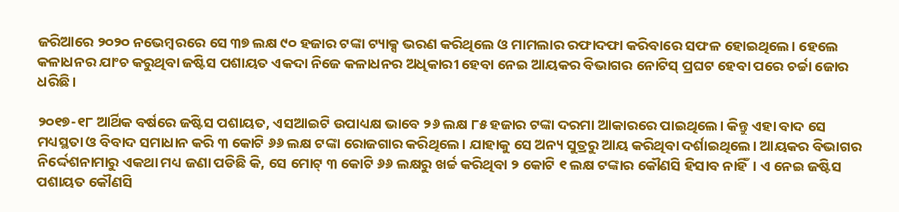ଜରିଆରେ ୨୦୨୦ ନଭେମ୍ବରରେ ସେ ୩୭ ଲକ୍ଷ ୯୦ ହଜାର ଟଙ୍କା ଟ୍ୟାକ୍ସ ଭରଣ କରିଥିଲେ ଓ ମାମଲାର ରଫାଦଫା କରିବାରେ ସଫଳ ହୋଇଥିଲେ। ହେଲେ କଳାଧନର ଯାଂଚ କରୁଥିବା ଜଷ୍ଟିସ ପଶାୟତ ଏକଦା ନିଜେ କଳାଧନର ଅଧିକାରୀ ହେବା ନେଇ ଆୟକର ବିଭାଗର ନୋଟିସ୍ ପ୍ରଘଟ ହେବା ପରେ ଚର୍ଚ୍ଚା ଜୋର ଧରିଛି।

୨୦୧୭-୧୮ ଆର୍ଥିକ ବର୍ଷରେ ଜଷ୍ଟିସ ପଶାୟତ, ଏସଆଇଟି ଉପାଧ୍ୟକ୍ଷ ଭାବେ ୨୬ ଲକ୍ଷ ୮୫ ହଜାର ଟଙ୍କା ଦରମା ଆକାରରେ ପାଇଥିଲେ। କିନ୍ତୁ ଏହା ବାଦ ସେ ମଧ୍ୟସ୍ଥତା ଓ ବିବାଦ ସମାଧାନ କରି ୩ କୋଟି ୬୬ ଲକ୍ଷ ଟଙ୍କା ରୋଜଗାର କରିଥିଲେ। ଯାହାକୁ ସେ ଅନ୍ୟ ସୁତ୍ରରୁ ଆୟ କରିଥିବା ଦର୍ଶାଇଥିଲେ। ଆୟକର ବିଭାଗର ନିର୍ଦ୍ଦେଶନାମାରୁ ଏକଥା ମଧ୍ୟ ଜଣା ପଡିଛି କି, ସେ ମୋଟ୍ ୩ କୋଟି ୬୬ ଲକ୍ଷରୁ ଖର୍ଚ୍ଚ କରିଥିବା ୨ କୋଟି ୧ ଲକ୍ଷ ଟଙ୍କାର କୌଣସି ହିସାବ ନାହିଁ। ଏ ନେଇ ଜଷ୍ଟିସ ପଶାୟତ କୌଣସି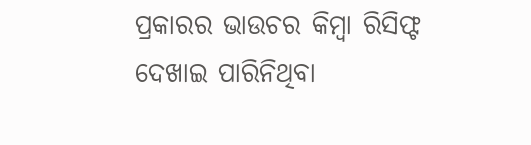ପ୍ରକାରର ଭାଉଚର କିମ୍ବା ରିସିଫ୍ଟ ଦେଖାଇ ପାରିନିଥିବା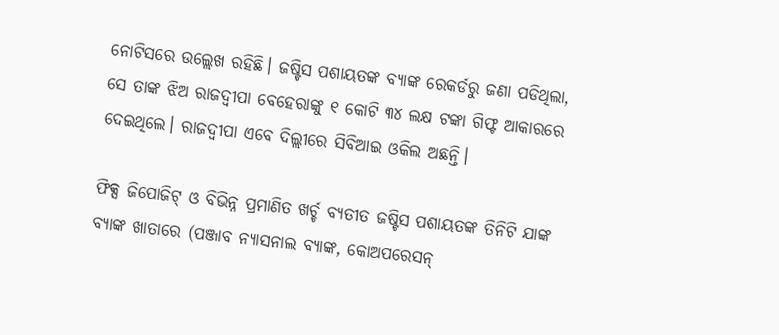ନୋଟିସରେ ଉଲ୍ଲେଖ ରହିଛି। ଜଷ୍ଟିସ ପଶାୟତଙ୍କ ବ୍ୟାଙ୍କ ରେକର୍ଡରୁ ଜଣା ପଡିଥିଲା, ସେ ତାଙ୍କ ଝିଅ ରାଜଦ୍ୱୀପା ବେହେରାଙ୍କୁ ୧ କୋଟି ୩୪ ଲକ୍ଷ ଟଙ୍କା ଗିଫ୍ଟ ଆକାରରେ ଦେଇଥିଲେ। ରାଜଦ୍ୱୀପା ଏବେ ଦିଲ୍ଲୀରେ ସିବିଆଇ ଓକିଲ ଅଛନ୍ତି।

ଫିକ୍ସ ଜିପୋଜିଟ୍ ଓ ବିଭିନ୍ନ ପ୍ରମାଣିତ ଖର୍ଚ୍ଚ ବ୍ୟତୀତ ଜଷ୍ଟିସ ପଶାୟତଙ୍କ ତିନିଟି ଯାଙ୍କ ବ୍ୟାଙ୍କ ଖାତାରେ (ପଞ୍ଜାବ ନ୍ୟାସନାଲ ବ୍ୟାଙ୍କ, କୋଅପରେସନ୍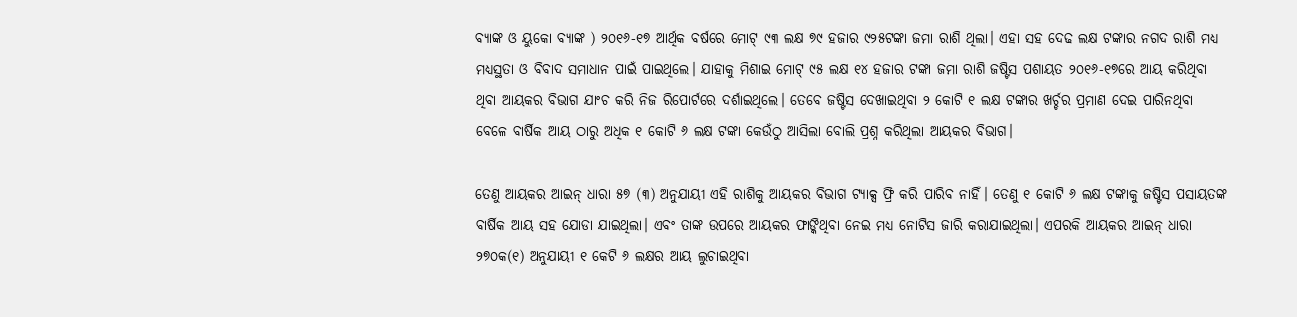ବ୍ୟାଙ୍କ ଓ ୟୁକୋ ବ୍ୟାଙ୍କ ) ୨୦୧୬-୧୭ ଆର୍ଥିକ ବର୍ଷରେ ମୋଟ୍ ୯୩ ଲକ୍ଷ ୭୯ ହଜାର ୯୨୫ଟଙ୍କା ଜମା ରାଶି ଥିଲା। ଏହା ସହ ଦେଢ ଲକ୍ଷ ଟଙ୍କାର ନଗଦ ରାଶି ମଧ୍ୟ ମଧ୍ୟସ୍ଥତା ଓ ବିବାଦ ସମାଧାନ ପାଇଁ ପାଇଥିଲେ। ଯାହାକୁ ମିଶାଇ ମୋଟ୍ ୯୫ ଲକ୍ଷ ୧୪ ହଜାର ଟଙ୍କା ଜମା ରାଶି ଜଷ୍ଟିସ ପଶାୟତ ୨୦୧୬-୧୭ରେ ଆୟ କରିଥିବା ଥିବା ଆୟକର ବିଭାଗ ଯାଂଚ କରି ନିଜ ରିପୋର୍ଟରେ ଦର୍ଶାଇଥିଲେ। ତେବେ ଜଷ୍ଟିସ ଦେଖାଇଥିବା ୨ କୋଟି ୧ ଲକ୍ଷ ଟଙ୍କାର ଖର୍ଚ୍ଚର ପ୍ରମାଣ ଦେଇ ପାରିନଥିବା ବେଳେ ବାର୍ଷିକ ଆୟ ଠାରୁ ଅଧିକ ୧ କୋଟି ୬ ଲକ୍ଷ ଟଙ୍କା କେଉଁଠୁ ଆସିଲା ବୋଲି ପ୍ରଶ୍ନ କରିଥିଲା ଆୟକର ବିଭାଗ।

ତେଣୁ ଆୟକର ଆଇନ୍ ଧାରା ୫୭ (୩) ଅନୁଯାୟୀ ଏହି ରାଶିକୁ ଆୟକର ବିଭାଗ ଟ୍ୟାକ୍ସ ଫ୍ରି କରି ପାରିବ ନାହିଁ। ତେଣୁ ୧ କୋଟି ୬ ଲକ୍ଷ ଟଙ୍କାକୁ ଜଷ୍ଟିସ ପସାୟତଙ୍କ ବାର୍ଷିକ ଆୟ ସହ ଯୋଡା ଯାଇଥିଲା। ଏବଂ ତାଙ୍କ ଉପରେ ଆୟକର ଫାଙ୍କିଥିବା ନେଇ ମଧ୍ୟ ନୋଟିସ ଜାରି କରାଯାଇଥିଲା। ଏପରକି ଆୟକର ଆଇନ୍ ଧାରା ୨୭୦କ(୧) ଅନୁଯାୟୀ ୧ କେଟି ୬ ଲକ୍ଷର ଆୟ ଲୁଚାଇଥିବା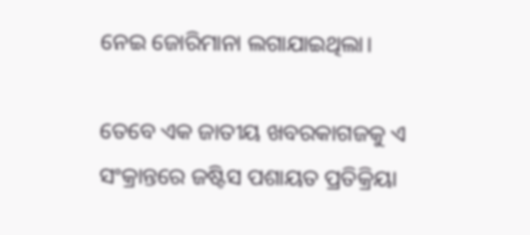ନେଇ ଜୋରିମାନା ଲଗାଯାଇଥିଲା।

ତେବେ ଏକ ଜାତୀୟ ଖବରକାଗଜକୁ ଏ ସଂକ୍ରାନ୍ତରେ ଜଷ୍ଟିସ ପଶାୟତ ପ୍ରତିକ୍ରିୟା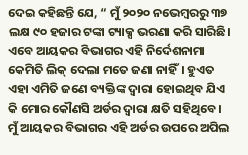ଦେଇ କହିଛନ୍ତି ଯେ, “ ମୁଁ ୨୦୨୦ ନଭେମ୍ବରରୁ ୩୭ ଲକ୍ଷ ୯୦ ହଜାର ଟଙ୍କା ଟ୍ୟାକ୍ସ ଭରଣା କରି ସାରିଛି। ଏବେ ଆୟକର ବିଭାଗର ଏହି ନିର୍ଦେଶନାମା କେମିତି ଲିକ୍ ଦେଲା ମତେ ଜଣା ନାହିଁ। ହୁଏତ ଏହା ଏମିତି ଜଣେ ବ୍ୟକ୍ତିଙ୍କ ଦ୍ୱାରା ହୋଇଥିବ ଯିଏ କି ମୋର କୌଣସି ଅର୍ଡର ଦ୍ୱାରା କ୍ଷତି ସହିଥିବେ। ମୁଁ ଆୟକର ବିଭାଗର ଏହି ଅର୍ଡର ଉପରେ ଅପିଲ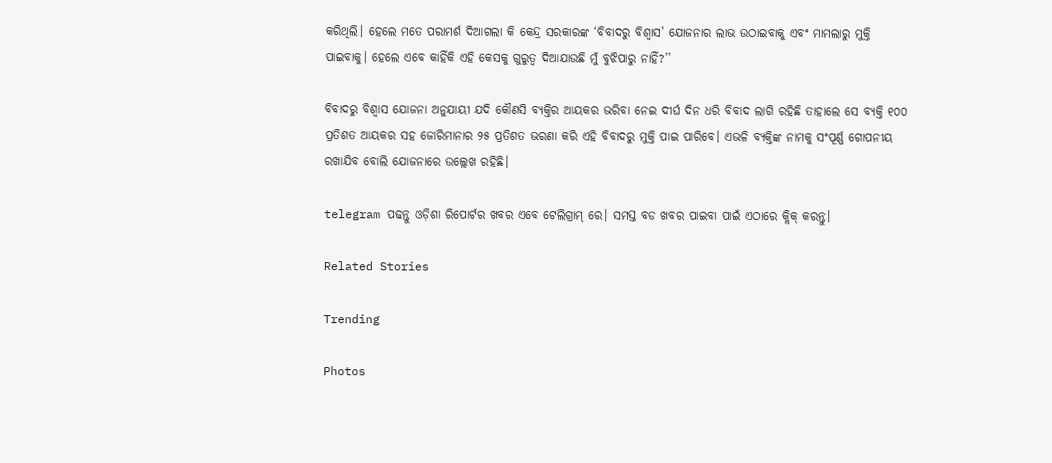କରିଥିଲି। ହେଲେ ମତେ ପରାମର୍ଶ ଦିଆଗଲା କି କେନ୍ଦ୍ର ସରକାରଙ୍କ ‘ବିବାଦରୁ ବିଶ୍ୱାସ’ ଯୋଜନାର ଲାଭ ଉଠାଇବାକୁ ଏବଂ ମାମଲାରୁ ମୁକ୍ତି ପାଇବାକୁ। ହେଲେ ଏବେ କାହିଁକି ଏହି କେସକୁ ଗୁରୁତ୍ୱ ଦିଆଯାଉଛି ମୁଁ ବୁଝିପାରୁ ନାହିଁ?’’

ବିବାଦରୁ ବିଶ୍ୱାସ ଯୋଜନା ଅନୁଯାୟୀ ଯଦି କୌଣସି ବ୍ୟକ୍ତିର ଆୟକର ଭରିବା ନେଇ ଦୀର୍ଘ ଦିନ ଧରି ବିବାଦ ଲାଗି ରହିଛି ତାହାଲେ ସେ ବ୍ୟକ୍ତି ୧୦୦ ପ୍ରତିଶତ ଆୟକର ସହ ଜୋରିମାନାର ୨୫ ପ୍ରତିଶତ ଭରଣା କରି ଏହି ବିବାଦରୁ ମୁକ୍ତି ପାଇ ପାରିବେ। ଏଭଳି ବ୍ୟକ୍ତିଙ୍କ ନାମକୁ ସଂପୂର୍ଣ୍ଣ ଗୋପନୀୟ ରଖାଯିବ ବୋଲି ଯୋଜନାରେ ଉଲ୍ଲେଖ ରହିଛି।

telegram ପଢନ୍ତୁ ଓଡ଼ିଶା ରିପୋର୍ଟର ଖବର ଏବେ ଟେଲିଗ୍ରାମ୍ ରେ। ସମସ୍ତ ବଡ ଖବର ପାଇବା ପାଇଁ ଏଠାରେ କ୍ଲିକ୍ କରନ୍ତୁ।

Related Stories

Trending

Photos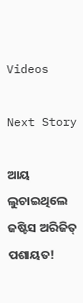Videos

Next Story

ଆୟ ଲୁଚାଇଥିଲେ ଜଷ୍ଟିସ ଅରିଜିତ୍ ପଶାୟତ!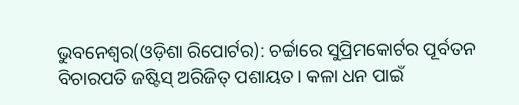ଭୁବନେଶ୍ୱର(ଓଡ଼ିଶା ରିପୋର୍ଟର): ଚର୍ଚ୍ଚାରେ ସୁପ୍ରିମକୋର୍ଟର ପୂର୍ବତନ ବିଚାରପତି ଜଷ୍ଟିସ୍ ଅରିଜିତ୍ ପଶାୟତ। କଳା ଧନ ପାଇଁ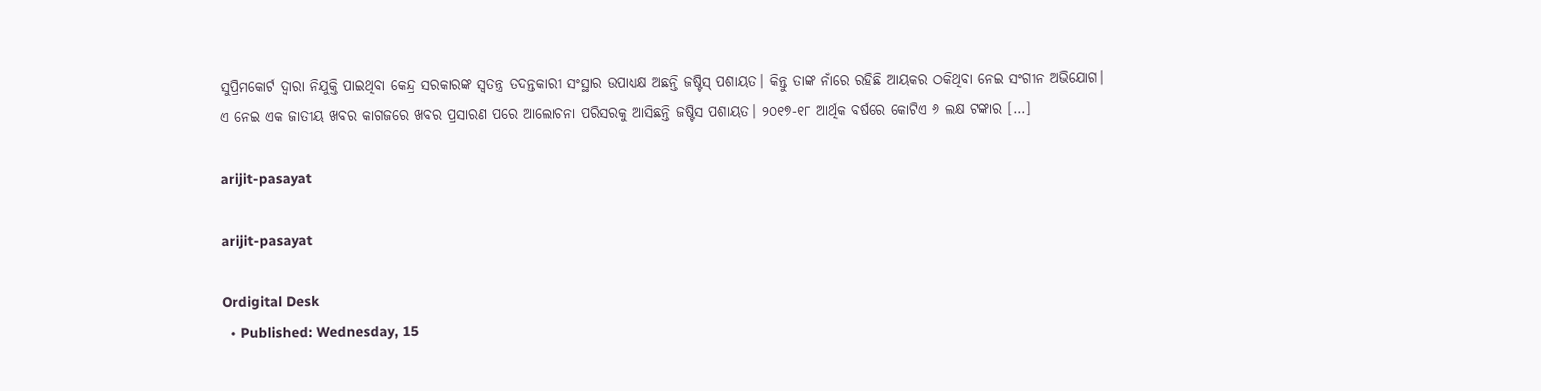ସୁପ୍ରିମକୋର୍ଟ ଦ୍ୱାରା ନିଯୁକ୍ତି ପାଇଥିବା କେନ୍ଦ୍ର ସରକାରଙ୍କ ସ୍ୱତନ୍ତ୍ର ତଦନ୍ତକାରୀ ସଂସ୍ଥାର ଉପାଧ୍ୟକ୍ଷ ଅଛନ୍ତି ଜଷ୍ଟିସ୍ ପଶାୟତ। କିନ୍ତୁ ତାଙ୍କ ନାଁରେ ରହିଛି ଆୟକର ଠକିଥିବା ନେଇ ସଂଗୀନ ଅଭିଯୋଗ। ଏ ନେଇ ଏକ ଜାତୀୟ ଖବର କାଗଜରେ ଖବର ପ୍ରସାରଣ ପରେ ଆଲୋଚନା ପରିସରକୁ ଆସିଛନ୍ତି ଜଷ୍ଟିସ ପଶାୟତ। ୨୦୧୭-୧୮ ଆର୍ଥିକ ବର୍ଷରେ କୋଟିଏ ୬ ଲକ୍ଷ ଟଙ୍କାର […]

arijit-pasayat

arijit-pasayat

Ordigital Desk
  • Published: Wednesday, 15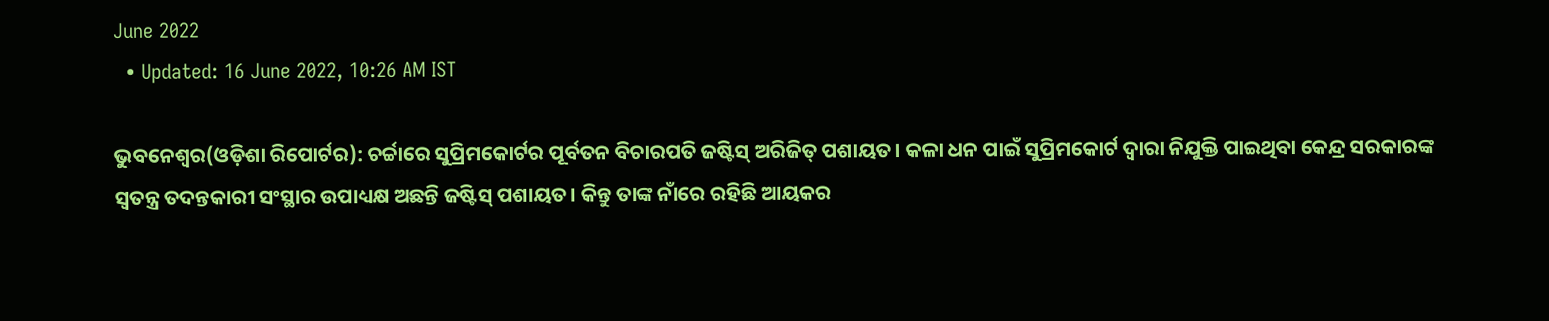June 2022
  • Updated: 16 June 2022, 10:26 AM IST

ଭୁବନେଶ୍ୱର(ଓଡ଼ିଶା ରିପୋର୍ଟର): ଚର୍ଚ୍ଚାରେ ସୁପ୍ରିମକୋର୍ଟର ପୂର୍ବତନ ବିଚାରପତି ଜଷ୍ଟିସ୍ ଅରିଜିତ୍ ପଶାୟତ। କଳା ଧନ ପାଇଁ ସୁପ୍ରିମକୋର୍ଟ ଦ୍ୱାରା ନିଯୁକ୍ତି ପାଇଥିବା କେନ୍ଦ୍ର ସରକାରଙ୍କ ସ୍ୱତନ୍ତ୍ର ତଦନ୍ତକାରୀ ସଂସ୍ଥାର ଉପାଧ୍ୟକ୍ଷ ଅଛନ୍ତି ଜଷ୍ଟିସ୍ ପଶାୟତ। କିନ୍ତୁ ତାଙ୍କ ନାଁରେ ରହିଛି ଆୟକର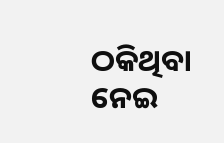ଠକିଥିବା ନେଇ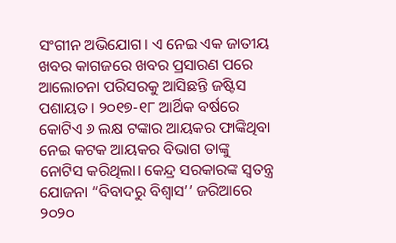ସଂଗୀନ ଅଭିଯୋଗ। ଏ ନେଇ ଏକ ଜାତୀୟ ଖବର କାଗଜରେ ଖବର ପ୍ରସାରଣ ପରେ ଆଲୋଚନା ପରିସରକୁ ଆସିଛନ୍ତି ଜଷ୍ଟିସ ପଶାୟତ। ୨୦୧୭-୧୮ ଆର୍ଥିକ ବର୍ଷରେ କୋଟିଏ ୬ ଲକ୍ଷ ଟଙ୍କାର ଆୟକର ଫାଙ୍କିଥିବା ନେଇ କଟକ ଆୟକର ବିଭାଗ ତାଙ୍କୁ ନୋଟିସ କରିଥିଲା। କେନ୍ଦ୍ର ସରକାରଙ୍କ ସ୍ୱତନ୍ତ୍ର ଯୋଜନା “ବିବାଦରୁ ବିଶ୍ୱାସ’’ ଜରିଆରେ ୨୦୨୦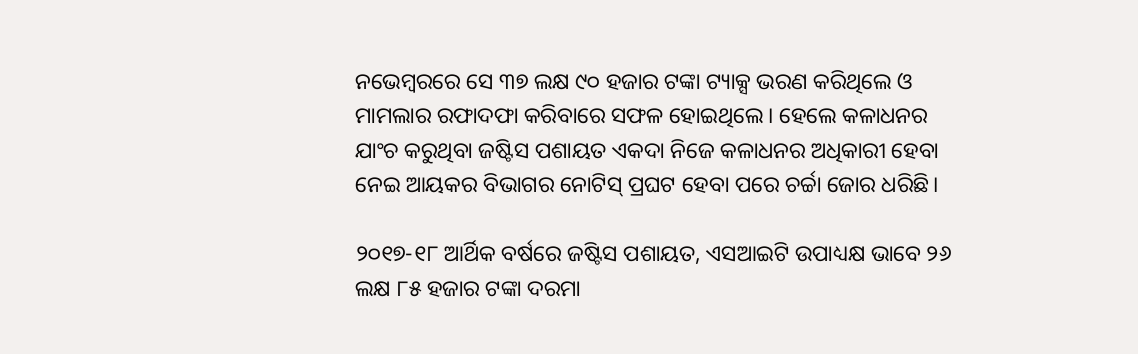ନଭେମ୍ବରରେ ସେ ୩୭ ଲକ୍ଷ ୯୦ ହଜାର ଟଙ୍କା ଟ୍ୟାକ୍ସ ଭରଣ କରିଥିଲେ ଓ ମାମଲାର ରଫାଦଫା କରିବାରେ ସଫଳ ହୋଇଥିଲେ। ହେଲେ କଳାଧନର ଯାଂଚ କରୁଥିବା ଜଷ୍ଟିସ ପଶାୟତ ଏକଦା ନିଜେ କଳାଧନର ଅଧିକାରୀ ହେବା ନେଇ ଆୟକର ବିଭାଗର ନୋଟିସ୍ ପ୍ରଘଟ ହେବା ପରେ ଚର୍ଚ୍ଚା ଜୋର ଧରିଛି।

୨୦୧୭-୧୮ ଆର୍ଥିକ ବର୍ଷରେ ଜଷ୍ଟିସ ପଶାୟତ, ଏସଆଇଟି ଉପାଧ୍ୟକ୍ଷ ଭାବେ ୨୬ ଲକ୍ଷ ୮୫ ହଜାର ଟଙ୍କା ଦରମା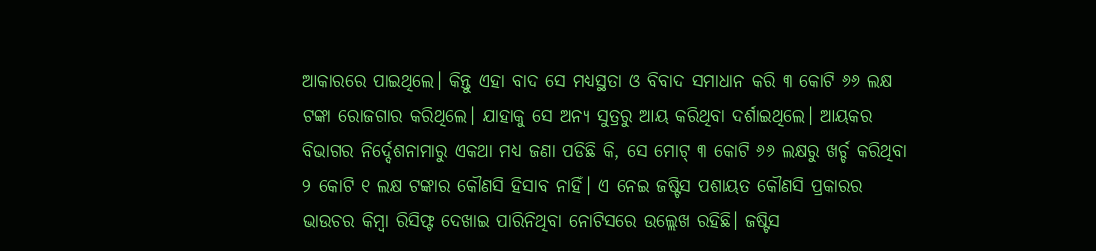ଆକାରରେ ପାଇଥିଲେ। କିନ୍ତୁ ଏହା ବାଦ ସେ ମଧ୍ୟସ୍ଥତା ଓ ବିବାଦ ସମାଧାନ କରି ୩ କୋଟି ୬୬ ଲକ୍ଷ ଟଙ୍କା ରୋଜଗାର କରିଥିଲେ। ଯାହାକୁ ସେ ଅନ୍ୟ ସୁତ୍ରରୁ ଆୟ କରିଥିବା ଦର୍ଶାଇଥିଲେ। ଆୟକର ବିଭାଗର ନିର୍ଦ୍ଦେଶନାମାରୁ ଏକଥା ମଧ୍ୟ ଜଣା ପଡିଛି କି, ସେ ମୋଟ୍ ୩ କୋଟି ୬୬ ଲକ୍ଷରୁ ଖର୍ଚ୍ଚ କରିଥିବା ୨ କୋଟି ୧ ଲକ୍ଷ ଟଙ୍କାର କୌଣସି ହିସାବ ନାହିଁ। ଏ ନେଇ ଜଷ୍ଟିସ ପଶାୟତ କୌଣସି ପ୍ରକାରର ଭାଉଚର କିମ୍ବା ରିସିଫ୍ଟ ଦେଖାଇ ପାରିନିଥିବା ନୋଟିସରେ ଉଲ୍ଲେଖ ରହିଛି। ଜଷ୍ଟିସ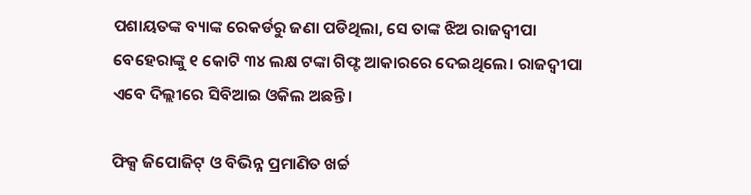ପଶାୟତଙ୍କ ବ୍ୟାଙ୍କ ରେକର୍ଡରୁ ଜଣା ପଡିଥିଲା, ସେ ତାଙ୍କ ଝିଅ ରାଜଦ୍ୱୀପା ବେହେରାଙ୍କୁ ୧ କୋଟି ୩୪ ଲକ୍ଷ ଟଙ୍କା ଗିଫ୍ଟ ଆକାରରେ ଦେଇଥିଲେ। ରାଜଦ୍ୱୀପା ଏବେ ଦିଲ୍ଲୀରେ ସିବିଆଇ ଓକିଲ ଅଛନ୍ତି।

ଫିକ୍ସ ଜିପୋଜିଟ୍ ଓ ବିଭିନ୍ନ ପ୍ରମାଣିତ ଖର୍ଚ୍ଚ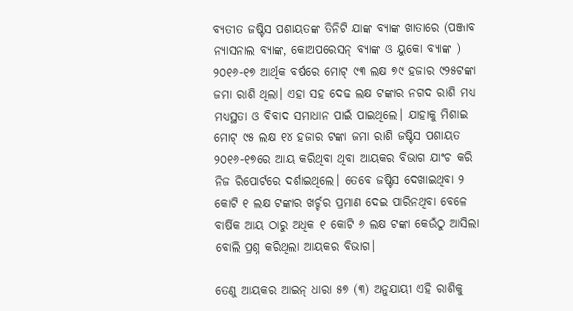ବ୍ୟତୀତ ଜଷ୍ଟିସ ପଶାୟତଙ୍କ ତିନିଟି ଯାଙ୍କ ବ୍ୟାଙ୍କ ଖାତାରେ (ପଞ୍ଜାବ ନ୍ୟାସନାଲ ବ୍ୟାଙ୍କ, କୋଅପରେସନ୍ ବ୍ୟାଙ୍କ ଓ ୟୁକୋ ବ୍ୟାଙ୍କ ) ୨୦୧୬-୧୭ ଆର୍ଥିକ ବର୍ଷରେ ମୋଟ୍ ୯୩ ଲକ୍ଷ ୭୯ ହଜାର ୯୨୫ଟଙ୍କା ଜମା ରାଶି ଥିଲା। ଏହା ସହ ଦେଢ ଲକ୍ଷ ଟଙ୍କାର ନଗଦ ରାଶି ମଧ୍ୟ ମଧ୍ୟସ୍ଥତା ଓ ବିବାଦ ସମାଧାନ ପାଇଁ ପାଇଥିଲେ। ଯାହାକୁ ମିଶାଇ ମୋଟ୍ ୯୫ ଲକ୍ଷ ୧୪ ହଜାର ଟଙ୍କା ଜମା ରାଶି ଜଷ୍ଟିସ ପଶାୟତ ୨୦୧୬-୧୭ରେ ଆୟ କରିଥିବା ଥିବା ଆୟକର ବିଭାଗ ଯାଂଚ କରି ନିଜ ରିପୋର୍ଟରେ ଦର୍ଶାଇଥିଲେ। ତେବେ ଜଷ୍ଟିସ ଦେଖାଇଥିବା ୨ କୋଟି ୧ ଲକ୍ଷ ଟଙ୍କାର ଖର୍ଚ୍ଚର ପ୍ରମାଣ ଦେଇ ପାରିନଥିବା ବେଳେ ବାର୍ଷିକ ଆୟ ଠାରୁ ଅଧିକ ୧ କୋଟି ୬ ଲକ୍ଷ ଟଙ୍କା କେଉଁଠୁ ଆସିଲା ବୋଲି ପ୍ରଶ୍ନ କରିଥିଲା ଆୟକର ବିଭାଗ।

ତେଣୁ ଆୟକର ଆଇନ୍ ଧାରା ୫୭ (୩) ଅନୁଯାୟୀ ଏହି ରାଶିକୁ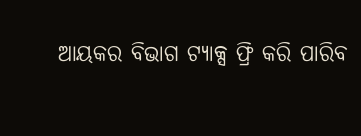ଆୟକର ବିଭାଗ ଟ୍ୟାକ୍ସ ଫ୍ରି କରି ପାରିବ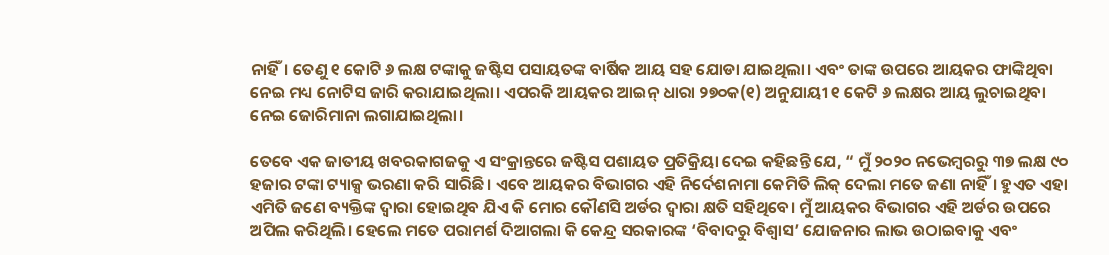ନାହିଁ। ତେଣୁ ୧ କୋଟି ୬ ଲକ୍ଷ ଟଙ୍କାକୁ ଜଷ୍ଟିସ ପସାୟତଙ୍କ ବାର୍ଷିକ ଆୟ ସହ ଯୋଡା ଯାଇଥିଲା। ଏବଂ ତାଙ୍କ ଉପରେ ଆୟକର ଫାଙ୍କିଥିବା ନେଇ ମଧ୍ୟ ନୋଟିସ ଜାରି କରାଯାଇଥିଲା। ଏପରକି ଆୟକର ଆଇନ୍ ଧାରା ୨୭୦କ(୧) ଅନୁଯାୟୀ ୧ କେଟି ୬ ଲକ୍ଷର ଆୟ ଲୁଚାଇଥିବା ନେଇ ଜୋରିମାନା ଲଗାଯାଇଥିଲା।

ତେବେ ଏକ ଜାତୀୟ ଖବରକାଗଜକୁ ଏ ସଂକ୍ରାନ୍ତରେ ଜଷ୍ଟିସ ପଶାୟତ ପ୍ରତିକ୍ରିୟା ଦେଇ କହିଛନ୍ତି ଯେ, “ ମୁଁ ୨୦୨୦ ନଭେମ୍ବରରୁ ୩୭ ଲକ୍ଷ ୯୦ ହଜାର ଟଙ୍କା ଟ୍ୟାକ୍ସ ଭରଣା କରି ସାରିଛି। ଏବେ ଆୟକର ବିଭାଗର ଏହି ନିର୍ଦେଶନାମା କେମିତି ଲିକ୍ ଦେଲା ମତେ ଜଣା ନାହିଁ। ହୁଏତ ଏହା ଏମିତି ଜଣେ ବ୍ୟକ୍ତିଙ୍କ ଦ୍ୱାରା ହୋଇଥିବ ଯିଏ କି ମୋର କୌଣସି ଅର୍ଡର ଦ୍ୱାରା କ୍ଷତି ସହିଥିବେ। ମୁଁ ଆୟକର ବିଭାଗର ଏହି ଅର୍ଡର ଉପରେ ଅପିଲ କରିଥିଲି। ହେଲେ ମତେ ପରାମର୍ଶ ଦିଆଗଲା କି କେନ୍ଦ୍ର ସରକାରଙ୍କ ‘ବିବାଦରୁ ବିଶ୍ୱାସ’ ଯୋଜନାର ଲାଭ ଉଠାଇବାକୁ ଏବଂ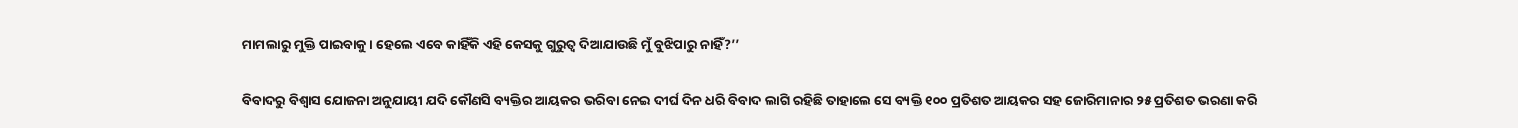ମାମଲାରୁ ମୁକ୍ତି ପାଇବାକୁ। ହେଲେ ଏବେ କାହିଁକି ଏହି କେସକୁ ଗୁରୁତ୍ୱ ଦିଆଯାଉଛି ମୁଁ ବୁଝିପାରୁ ନାହିଁ?’’

ବିବାଦରୁ ବିଶ୍ୱାସ ଯୋଜନା ଅନୁଯାୟୀ ଯଦି କୌଣସି ବ୍ୟକ୍ତିର ଆୟକର ଭରିବା ନେଇ ଦୀର୍ଘ ଦିନ ଧରି ବିବାଦ ଲାଗି ରହିଛି ତାହାଲେ ସେ ବ୍ୟକ୍ତି ୧୦୦ ପ୍ରତିଶତ ଆୟକର ସହ ଜୋରିମାନାର ୨୫ ପ୍ରତିଶତ ଭରଣା କରି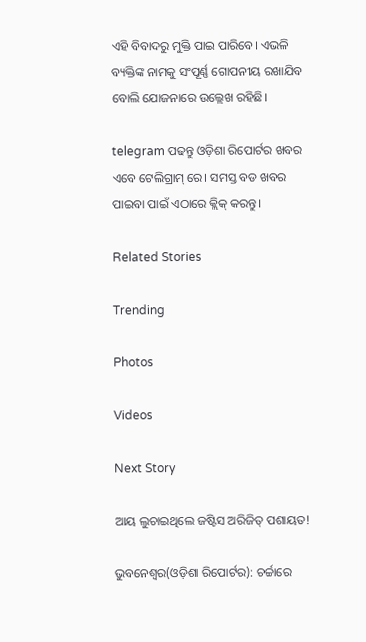ଏହି ବିବାଦରୁ ମୁକ୍ତି ପାଇ ପାରିବେ। ଏଭଳି ବ୍ୟକ୍ତିଙ୍କ ନାମକୁ ସଂପୂର୍ଣ୍ଣ ଗୋପନୀୟ ରଖାଯିବ ବୋଲି ଯୋଜନାରେ ଉଲ୍ଲେଖ ରହିଛି।

telegram ପଢନ୍ତୁ ଓଡ଼ିଶା ରିପୋର୍ଟର ଖବର ଏବେ ଟେଲିଗ୍ରାମ୍ ରେ। ସମସ୍ତ ବଡ ଖବର ପାଇବା ପାଇଁ ଏଠାରେ କ୍ଲିକ୍ କରନ୍ତୁ।

Related Stories

Trending

Photos

Videos

Next Story

ଆୟ ଲୁଚାଇଥିଲେ ଜଷ୍ଟିସ ଅରିଜିତ୍ ପଶାୟତ!

ଭୁବନେଶ୍ୱର(ଓଡ଼ିଶା ରିପୋର୍ଟର): ଚର୍ଚ୍ଚାରେ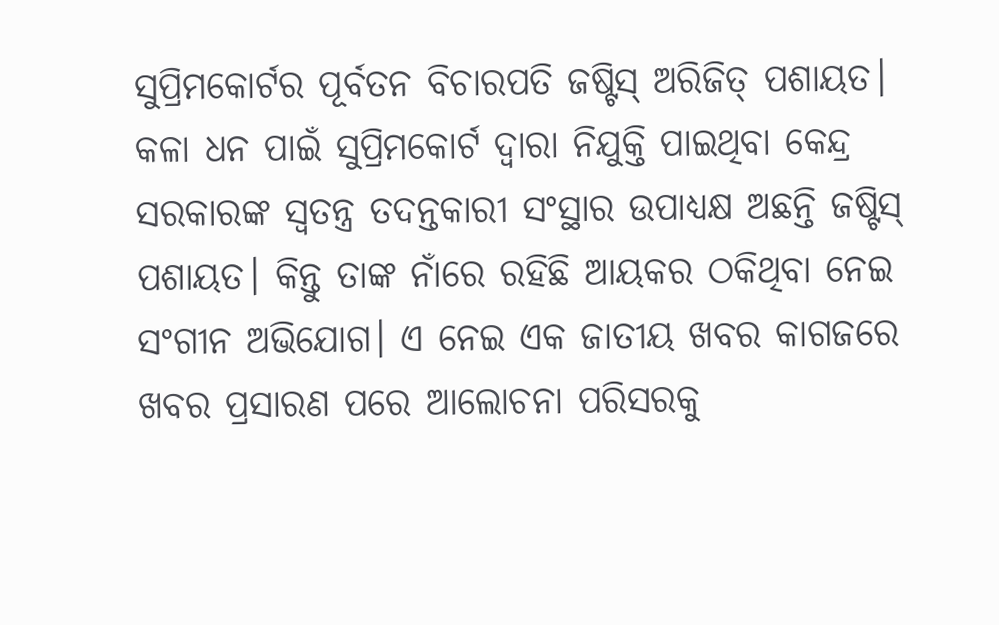ସୁପ୍ରିମକୋର୍ଟର ପୂର୍ବତନ ବିଚାରପତି ଜଷ୍ଟିସ୍ ଅରିଜିତ୍ ପଶାୟତ। କଳା ଧନ ପାଇଁ ସୁପ୍ରିମକୋର୍ଟ ଦ୍ୱାରା ନିଯୁକ୍ତି ପାଇଥିବା କେନ୍ଦ୍ର ସରକାରଙ୍କ ସ୍ୱତନ୍ତ୍ର ତଦନ୍ତକାରୀ ସଂସ୍ଥାର ଉପାଧ୍ୟକ୍ଷ ଅଛନ୍ତି ଜଷ୍ଟିସ୍ ପଶାୟତ। କିନ୍ତୁ ତାଙ୍କ ନାଁରେ ରହିଛି ଆୟକର ଠକିଥିବା ନେଇ ସଂଗୀନ ଅଭିଯୋଗ। ଏ ନେଇ ଏକ ଜାତୀୟ ଖବର କାଗଜରେ ଖବର ପ୍ରସାରଣ ପରେ ଆଲୋଚନା ପରିସରକୁ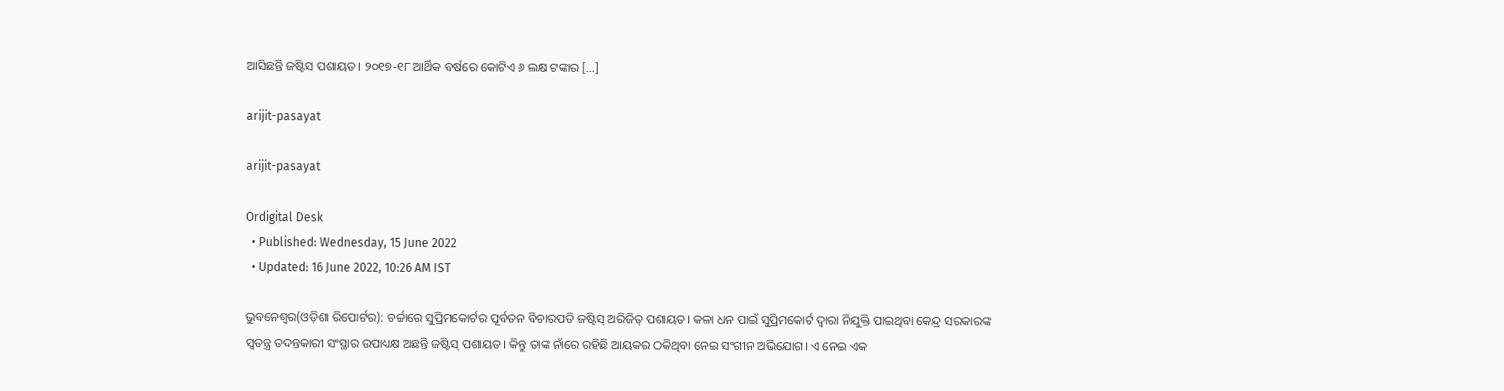ଆସିଛନ୍ତି ଜଷ୍ଟିସ ପଶାୟତ। ୨୦୧୭-୧୮ ଆର୍ଥିକ ବର୍ଷରେ କୋଟିଏ ୬ ଲକ୍ଷ ଟଙ୍କାର […]

arijit-pasayat

arijit-pasayat

Ordigital Desk
  • Published: Wednesday, 15 June 2022
  • Updated: 16 June 2022, 10:26 AM IST

ଭୁବନେଶ୍ୱର(ଓଡ଼ିଶା ରିପୋର୍ଟର): ଚର୍ଚ୍ଚାରେ ସୁପ୍ରିମକୋର୍ଟର ପୂର୍ବତନ ବିଚାରପତି ଜଷ୍ଟିସ୍ ଅରିଜିତ୍ ପଶାୟତ। କଳା ଧନ ପାଇଁ ସୁପ୍ରିମକୋର୍ଟ ଦ୍ୱାରା ନିଯୁକ୍ତି ପାଇଥିବା କେନ୍ଦ୍ର ସରକାରଙ୍କ ସ୍ୱତନ୍ତ୍ର ତଦନ୍ତକାରୀ ସଂସ୍ଥାର ଉପାଧ୍ୟକ୍ଷ ଅଛନ୍ତି ଜଷ୍ଟିସ୍ ପଶାୟତ। କିନ୍ତୁ ତାଙ୍କ ନାଁରେ ରହିଛି ଆୟକର ଠକିଥିବା ନେଇ ସଂଗୀନ ଅଭିଯୋଗ। ଏ ନେଇ ଏକ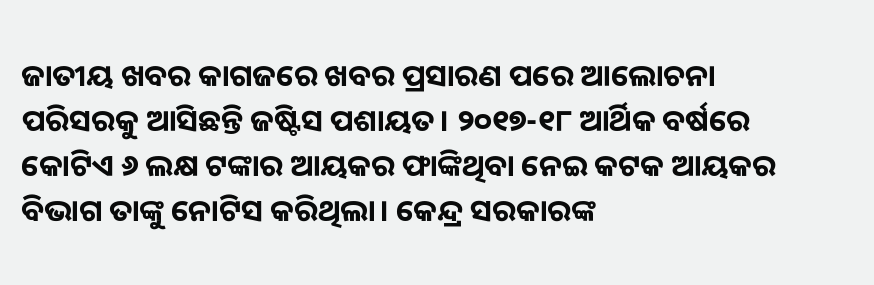ଜାତୀୟ ଖବର କାଗଜରେ ଖବର ପ୍ରସାରଣ ପରେ ଆଲୋଚନା ପରିସରକୁ ଆସିଛନ୍ତି ଜଷ୍ଟିସ ପଶାୟତ। ୨୦୧୭-୧୮ ଆର୍ଥିକ ବର୍ଷରେ କୋଟିଏ ୬ ଲକ୍ଷ ଟଙ୍କାର ଆୟକର ଫାଙ୍କିଥିବା ନେଇ କଟକ ଆୟକର ବିଭାଗ ତାଙ୍କୁ ନୋଟିସ କରିଥିଲା। କେନ୍ଦ୍ର ସରକାରଙ୍କ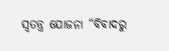ସ୍ୱତନ୍ତ୍ର ଯୋଜନା “ବିବାଦରୁ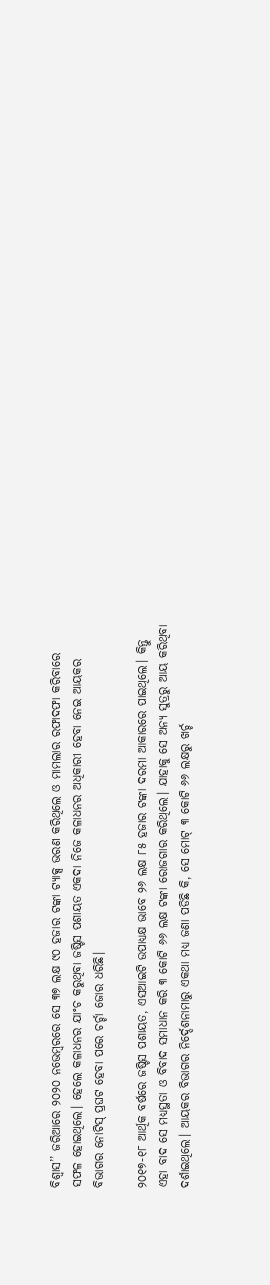ବିଶ୍ୱାସ’’ ଜରିଆରେ ୨୦୨୦ ନଭେମ୍ବରରେ ସେ ୩୭ ଲକ୍ଷ ୯୦ ହଜାର ଟଙ୍କା ଟ୍ୟାକ୍ସ ଭରଣ କରିଥିଲେ ଓ ମାମଲାର ରଫାଦଫା କରିବାରେ ସଫଳ ହୋଇଥିଲେ। ହେଲେ କଳାଧନର ଯାଂଚ କରୁଥିବା ଜଷ୍ଟିସ ପଶାୟତ ଏକଦା ନିଜେ କଳାଧନର ଅଧିକାରୀ ହେବା ନେଇ ଆୟକର ବିଭାଗର ନୋଟିସ୍ ପ୍ରଘଟ ହେବା ପରେ ଚର୍ଚ୍ଚା ଜୋର ଧରିଛି।

୨୦୧୭-୧୮ ଆର୍ଥିକ ବର୍ଷରେ ଜଷ୍ଟିସ ପଶାୟତ, ଏସଆଇଟି ଉପାଧ୍ୟକ୍ଷ ଭାବେ ୨୬ ଲକ୍ଷ ୮୫ ହଜାର ଟଙ୍କା ଦରମା ଆକାରରେ ପାଇଥିଲେ। କିନ୍ତୁ ଏହା ବାଦ ସେ ମଧ୍ୟସ୍ଥତା ଓ ବିବାଦ ସମାଧାନ କରି ୩ କୋଟି ୬୬ ଲକ୍ଷ ଟଙ୍କା ରୋଜଗାର କରିଥିଲେ। ଯାହାକୁ ସେ ଅନ୍ୟ ସୁତ୍ରରୁ ଆୟ କରିଥିବା ଦର୍ଶାଇଥିଲେ। ଆୟକର ବିଭାଗର ନିର୍ଦ୍ଦେଶନାମାରୁ ଏକଥା ମଧ୍ୟ ଜଣା ପଡିଛି କି, ସେ ମୋଟ୍ ୩ କୋଟି ୬୬ ଲକ୍ଷରୁ ଖର୍ଚ୍ଚ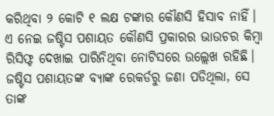କରିଥିବା ୨ କୋଟି ୧ ଲକ୍ଷ ଟଙ୍କାର କୌଣସି ହିସାବ ନାହିଁ। ଏ ନେଇ ଜଷ୍ଟିସ ପଶାୟତ କୌଣସି ପ୍ରକାରର ଭାଉଚର କିମ୍ବା ରିସିଫ୍ଟ ଦେଖାଇ ପାରିନିଥିବା ନୋଟିସରେ ଉଲ୍ଲେଖ ରହିଛି। ଜଷ୍ଟିସ ପଶାୟତଙ୍କ ବ୍ୟାଙ୍କ ରେକର୍ଡରୁ ଜଣା ପଡିଥିଲା, ସେ ତାଙ୍କ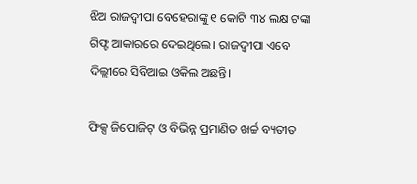ଝିଅ ରାଜଦ୍ୱୀପା ବେହେରାଙ୍କୁ ୧ କୋଟି ୩୪ ଲକ୍ଷ ଟଙ୍କା ଗିଫ୍ଟ ଆକାରରେ ଦେଇଥିଲେ। ରାଜଦ୍ୱୀପା ଏବେ ଦିଲ୍ଲୀରେ ସିବିଆଇ ଓକିଲ ଅଛନ୍ତି।

ଫିକ୍ସ ଜିପୋଜିଟ୍ ଓ ବିଭିନ୍ନ ପ୍ରମାଣିତ ଖର୍ଚ୍ଚ ବ୍ୟତୀତ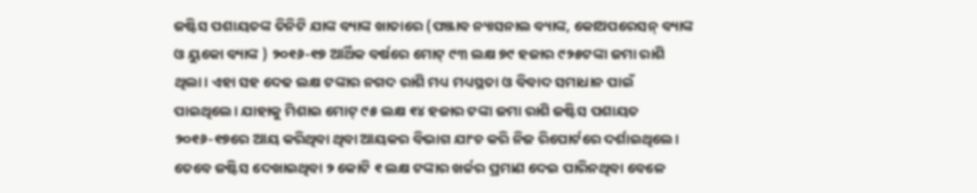ଜଷ୍ଟିସ ପଶାୟତଙ୍କ ତିନିଟି ଯାଙ୍କ ବ୍ୟାଙ୍କ ଖାତାରେ (ପଞ୍ଜାବ ନ୍ୟାସନାଲ ବ୍ୟାଙ୍କ, କୋଅପରେସନ୍ ବ୍ୟାଙ୍କ ଓ ୟୁକୋ ବ୍ୟାଙ୍କ ) ୨୦୧୬-୧୭ ଆର୍ଥିକ ବର୍ଷରେ ମୋଟ୍ ୯୩ ଲକ୍ଷ ୭୯ ହଜାର ୯୨୫ଟଙ୍କା ଜମା ରାଶି ଥିଲା। ଏହା ସହ ଦେଢ ଲକ୍ଷ ଟଙ୍କାର ନଗଦ ରାଶି ମଧ୍ୟ ମଧ୍ୟସ୍ଥତା ଓ ବିବାଦ ସମାଧାନ ପାଇଁ ପାଇଥିଲେ। ଯାହାକୁ ମିଶାଇ ମୋଟ୍ ୯୫ ଲକ୍ଷ ୧୪ ହଜାର ଟଙ୍କା ଜମା ରାଶି ଜଷ୍ଟିସ ପଶାୟତ ୨୦୧୬-୧୭ରେ ଆୟ କରିଥିବା ଥିବା ଆୟକର ବିଭାଗ ଯାଂଚ କରି ନିଜ ରିପୋର୍ଟରେ ଦର୍ଶାଇଥିଲେ। ତେବେ ଜଷ୍ଟିସ ଦେଖାଇଥିବା ୨ କୋଟି ୧ ଲକ୍ଷ ଟଙ୍କାର ଖର୍ଚ୍ଚର ପ୍ରମାଣ ଦେଇ ପାରିନଥିବା ବେଳେ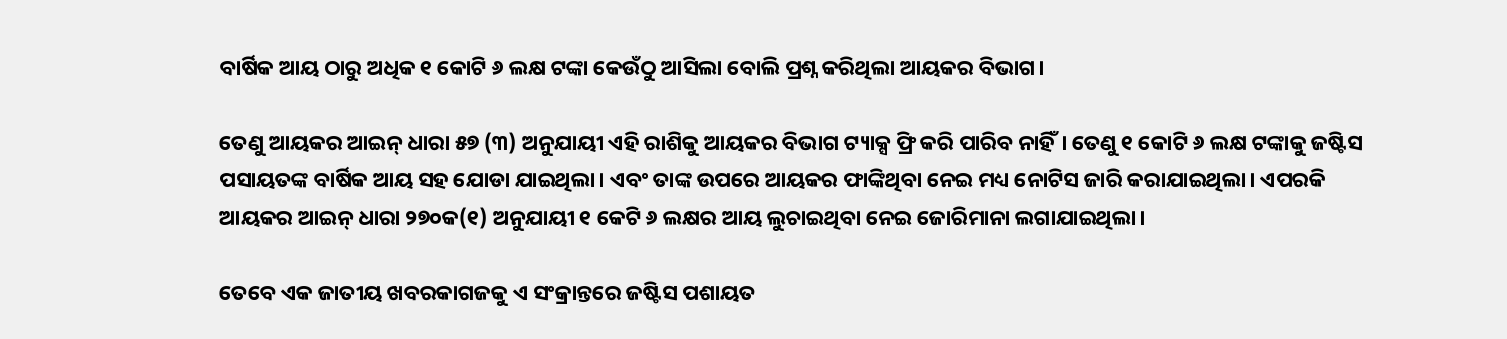ବାର୍ଷିକ ଆୟ ଠାରୁ ଅଧିକ ୧ କୋଟି ୬ ଲକ୍ଷ ଟଙ୍କା କେଉଁଠୁ ଆସିଲା ବୋଲି ପ୍ରଶ୍ନ କରିଥିଲା ଆୟକର ବିଭାଗ।

ତେଣୁ ଆୟକର ଆଇନ୍ ଧାରା ୫୭ (୩) ଅନୁଯାୟୀ ଏହି ରାଶିକୁ ଆୟକର ବିଭାଗ ଟ୍ୟାକ୍ସ ଫ୍ରି କରି ପାରିବ ନାହିଁ। ତେଣୁ ୧ କୋଟି ୬ ଲକ୍ଷ ଟଙ୍କାକୁ ଜଷ୍ଟିସ ପସାୟତଙ୍କ ବାର୍ଷିକ ଆୟ ସହ ଯୋଡା ଯାଇଥିଲା। ଏବଂ ତାଙ୍କ ଉପରେ ଆୟକର ଫାଙ୍କିଥିବା ନେଇ ମଧ୍ୟ ନୋଟିସ ଜାରି କରାଯାଇଥିଲା। ଏପରକି ଆୟକର ଆଇନ୍ ଧାରା ୨୭୦କ(୧) ଅନୁଯାୟୀ ୧ କେଟି ୬ ଲକ୍ଷର ଆୟ ଲୁଚାଇଥିବା ନେଇ ଜୋରିମାନା ଲଗାଯାଇଥିଲା।

ତେବେ ଏକ ଜାତୀୟ ଖବରକାଗଜକୁ ଏ ସଂକ୍ରାନ୍ତରେ ଜଷ୍ଟିସ ପଶାୟତ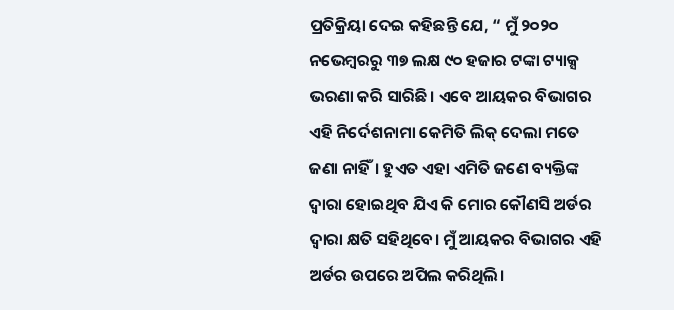ପ୍ରତିକ୍ରିୟା ଦେଇ କହିଛନ୍ତି ଯେ, “ ମୁଁ ୨୦୨୦ ନଭେମ୍ବରରୁ ୩୭ ଲକ୍ଷ ୯୦ ହଜାର ଟଙ୍କା ଟ୍ୟାକ୍ସ ଭରଣା କରି ସାରିଛି। ଏବେ ଆୟକର ବିଭାଗର ଏହି ନିର୍ଦେଶନାମା କେମିତି ଲିକ୍ ଦେଲା ମତେ ଜଣା ନାହିଁ। ହୁଏତ ଏହା ଏମିତି ଜଣେ ବ୍ୟକ୍ତିଙ୍କ ଦ୍ୱାରା ହୋଇଥିବ ଯିଏ କି ମୋର କୌଣସି ଅର୍ଡର ଦ୍ୱାରା କ୍ଷତି ସହିଥିବେ। ମୁଁ ଆୟକର ବିଭାଗର ଏହି ଅର୍ଡର ଉପରେ ଅପିଲ କରିଥିଲି।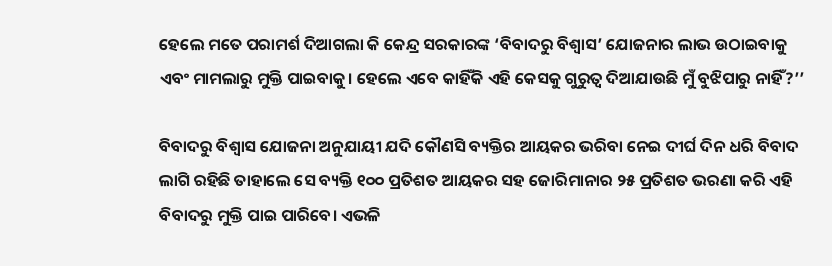ହେଲେ ମତେ ପରାମର୍ଶ ଦିଆଗଲା କି କେନ୍ଦ୍ର ସରକାରଙ୍କ ‘ବିବାଦରୁ ବିଶ୍ୱାସ’ ଯୋଜନାର ଲାଭ ଉଠାଇବାକୁ ଏବଂ ମାମଲାରୁ ମୁକ୍ତି ପାଇବାକୁ। ହେଲେ ଏବେ କାହିଁକି ଏହି କେସକୁ ଗୁରୁତ୍ୱ ଦିଆଯାଉଛି ମୁଁ ବୁଝିପାରୁ ନାହିଁ?’’

ବିବାଦରୁ ବିଶ୍ୱାସ ଯୋଜନା ଅନୁଯାୟୀ ଯଦି କୌଣସି ବ୍ୟକ୍ତିର ଆୟକର ଭରିବା ନେଇ ଦୀର୍ଘ ଦିନ ଧରି ବିବାଦ ଲାଗି ରହିଛି ତାହାଲେ ସେ ବ୍ୟକ୍ତି ୧୦୦ ପ୍ରତିଶତ ଆୟକର ସହ ଜୋରିମାନାର ୨୫ ପ୍ରତିଶତ ଭରଣା କରି ଏହି ବିବାଦରୁ ମୁକ୍ତି ପାଇ ପାରିବେ। ଏଭଳି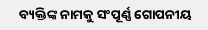ବ୍ୟକ୍ତିଙ୍କ ନାମକୁ ସଂପୂର୍ଣ୍ଣ ଗୋପନୀୟ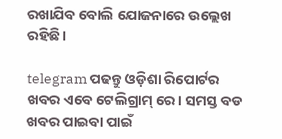ରଖାଯିବ ବୋଲି ଯୋଜନାରେ ଉଲ୍ଲେଖ ରହିଛି।

telegram ପଢନ୍ତୁ ଓଡ଼ିଶା ରିପୋର୍ଟର ଖବର ଏବେ ଟେଲିଗ୍ରାମ୍ ରେ। ସମସ୍ତ ବଡ ଖବର ପାଇବା ପାଇଁ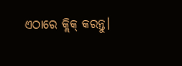ଏଠାରେ କ୍ଲିକ୍ କରନ୍ତୁ।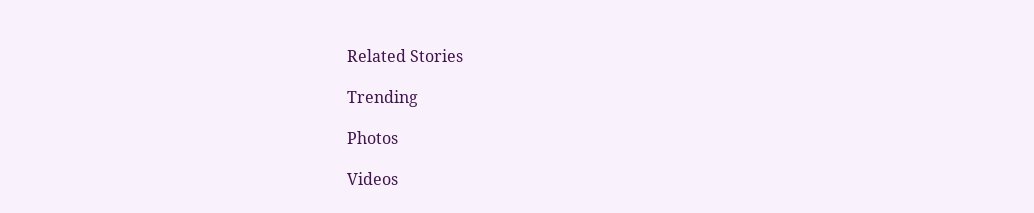Related Stories

Trending

Photos

Videos